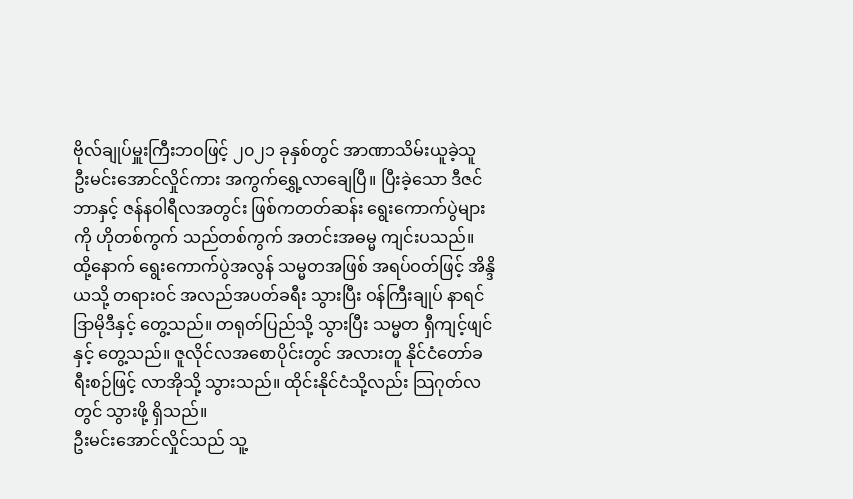ဗိုလ်ချုပ်မှူးကြီးဘဝဖြင့် ၂၀၂၁ ခုနှစ်တွင် အာဏာသိမ်းယူခဲ့သူ ဦးမင်းအောင်လှိုင်ကား အကွက်ရွှေ့လာချေပြီ။ ပြီးခဲ့သော ဒီဇင်ဘာနှင့် ဇန်နဝါရီလအတွင်း ဖြစ်ကတတ်ဆန်း ရွေးကောက်ပွဲများကို ဟိုတစ်ကွက် သည်တစ်ကွက် အတင်းအဓမ္မ ကျင်းပသည်။
ထို့နောက် ရွေးကောက်ပွဲအလွန် သမ္မတအဖြစ် အရပ်ဝတ်ဖြင့် အိန္ဒိယသို့ တရားဝင် အလည်အပတ်ခရီး သွားပြီး ဝန်ကြီးချုပ် နာရင်ဒြာမိုဒီနှင့် တွေ့သည်။ တရုတ်ပြည်သို့ သွားပြီး သမ္မတ ရှီကျင့်ဖျင်နှင့် တွေ့သည်။ ဇူလိုင်လအစောပိုင်းတွင် အလားတူ နိုင်ငံတော်ခရီးစဉ်ဖြင့် လာအိုသို့ သွားသည်။ ထိုင်းနိုင်ငံသို့လည်း သြဂုတ်လတွင် သွားဖို့ ရှိသည်။
ဦးမင်းအောင်လှိုင်သည် သူ့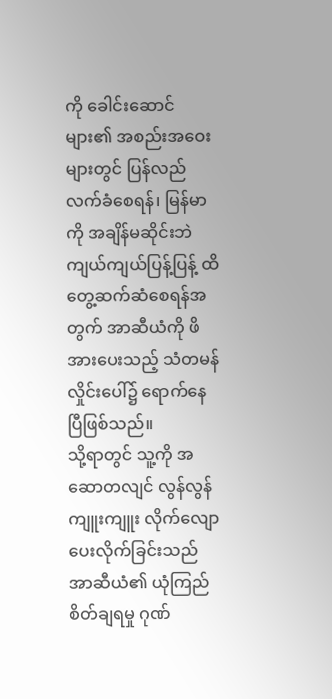ကို ခေါင်းဆောင်များ၏ အစည်းအဝေးများတွင် ပြန်လည်လက်ခံစေရန်၊ မြန်မာကို အချိန်မဆိုင်းဘဲ ကျယ်ကျယ်ပြန့်ပြန့် ထိတွေ့ဆက်ဆံစေရန်အတွက် အာဆီယံကို ဖိအားပေးသည့် သံတမန်လှိုင်းပေါ်၌ ရောက်နေပြီဖြစ်သည်။
သို့ရာတွင် သူ့ကို အဆောတလျင် လွန်လွန်ကျူးကျူး လိုက်လျောပေးလိုက်ခြင်းသည် အာဆီယံ၏ ယုံကြည်စိတ်ချရမှု ဂုဏ်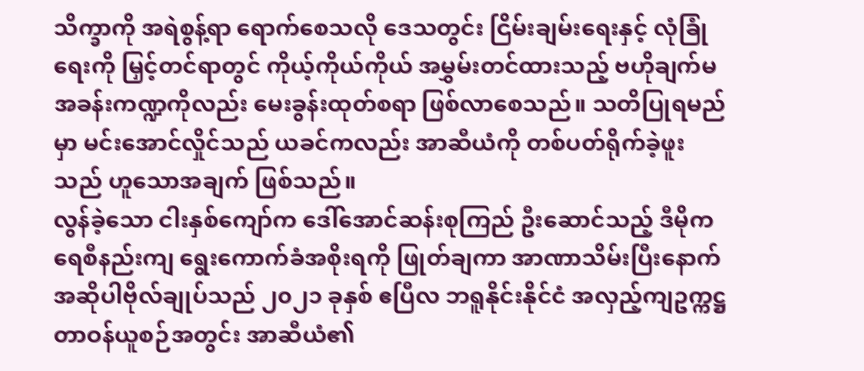သိက္ခာကို အရဲစွန့်ရာ ရောက်စေသလို ဒေသတွင်း ငြိမ်းချမ်းရေးနှင့် လုံခြုံရေးကို မြှင့်တင်ရာတွင် ကိုယ့်ကိုယ်ကိုယ် အမွှမ်းတင်ထားသည့် ဗဟိုချက်မ အခန်းကဏ္ဍကိုလည်း မေးခွန်းထုတ်စရာ ဖြစ်လာစေသည်။ သတိပြုရမည်မှာ မင်းအောင်လှိုင်သည် ယခင်ကလည်း အာဆီယံကို တစ်ပတ်ရိုက်ခဲ့ဖူးသည် ဟူသောအချက် ဖြစ်သည်။
လွန်ခဲ့သော ငါးနှစ်ကျော်က ဒေါ်အောင်ဆန်းစုကြည် ဦးဆောင်သည့် ဒီမိုကရေစီနည်းကျ ရွေးကောက်ခံအစိုးရကို ဖြုတ်ချကာ အာဏာသိမ်းပြီးနောက် အဆိုပါဗိုလ်ချုပ်သည် ၂၀၂၁ ခုနှစ် ဧပြီလ ဘရူနိုင်းနိုင်ငံ အလှည့်ကျဥက္ကဋ္ဌ တာဝန်ယူစဉ်အတွင်း အာဆီယံ၏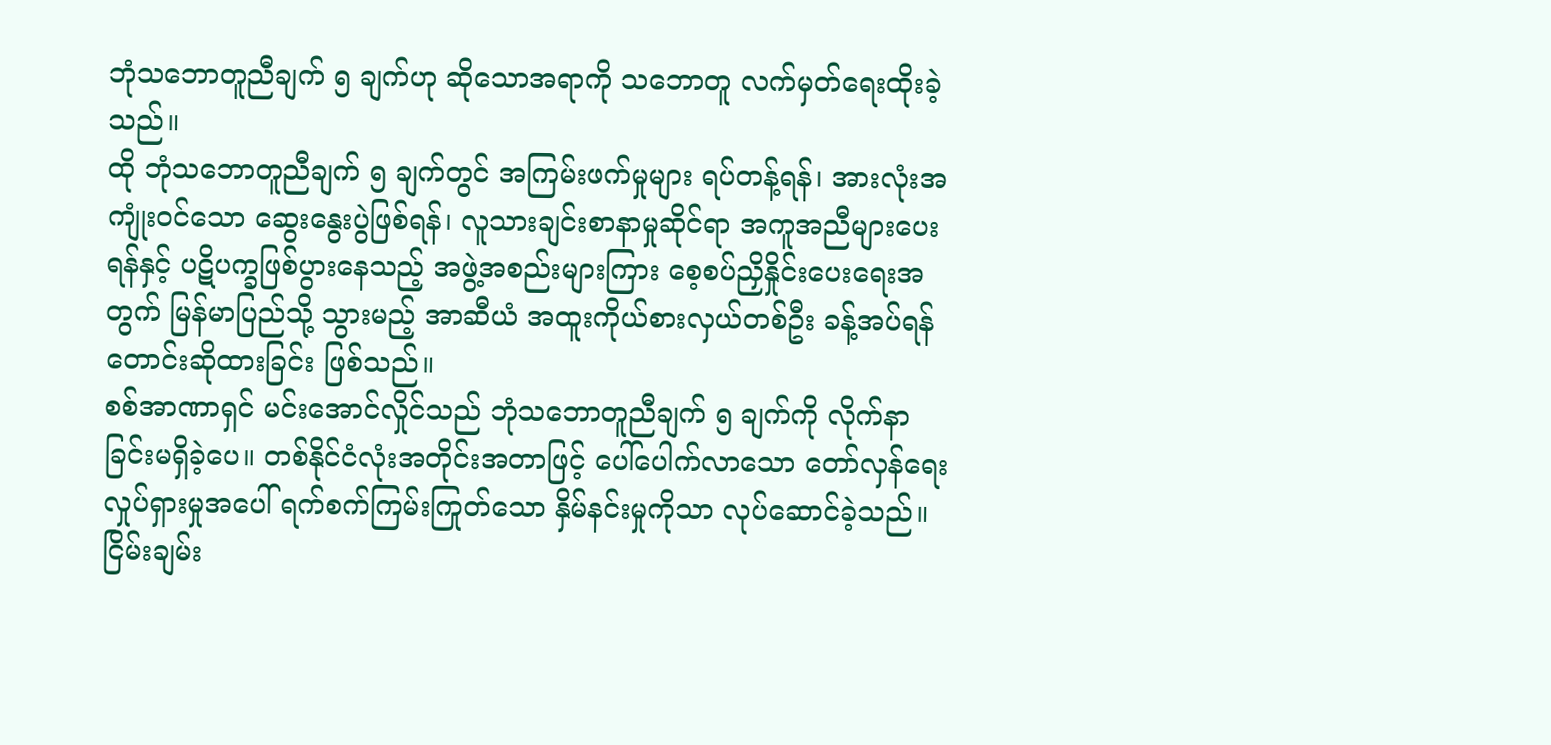ဘုံသဘောတူညီချက် ၅ ချက်ဟု ဆိုသောအရာကို သဘောတူ လက်မှတ်ရေးထိုးခဲ့သည်။
ထို ဘုံသဘောတူညီချက် ၅ ချက်တွင် အကြမ်းဖက်မှုများ ရပ်တန့်ရန်၊ အားလုံးအကျုံးဝင်သော ဆွေးနွေးပွဲဖြစ်ရန်၊ လူသားချင်းစာနာမှုဆိုင်ရာ အကူအညီများပေးရန်နှင့် ပဋိပက္ခဖြစ်ပွားနေသည့် အဖွဲ့အစည်းများကြား စေ့စပ်ညှိနှိုင်းပေးရေးအတွက် မြန်မာပြည်သို့ သွားမည့် အာဆီယံ အထူးကိုယ်စားလှယ်တစ်ဦး ခန့်အပ်ရန် တောင်းဆိုထားခြင်း ဖြစ်သည်။
စစ်အာဏာရှင် မင်းအောင်လှိုင်သည် ဘုံသဘောတူညီချက် ၅ ချက်ကို လိုက်နာခြင်းမရှိခဲ့ပေ။ တစ်နိုင်ငံလုံးအတိုင်းအတာဖြင့် ပေါ်ပေါက်လာသော တော်လှန်ရေးလှုပ်ရှားမှုအပေါ် ရက်စက်ကြမ်းကြုတ်သော နှိမ်နင်းမှုကိုသာ လုပ်ဆောင်ခဲ့သည်။
ငြိမ်းချမ်း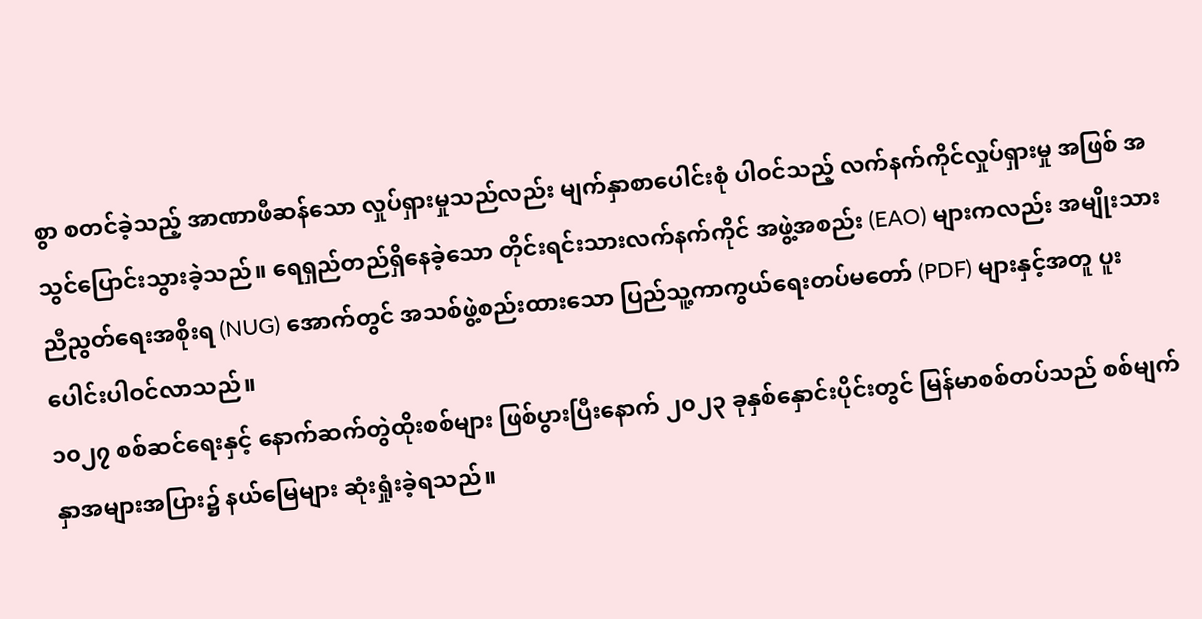စွာ စတင်ခဲ့သည့် အာဏာဖီဆန်သော လှုပ်ရှားမှုသည်လည်း မျက်နှာစာပေါင်းစုံ ပါဝင်သည့် လက်နက်ကိုင်လှုပ်ရှားမှု အဖြစ် အသွင်ပြောင်းသွားခဲ့သည်။ ရေရှည်တည်ရှိနေခဲ့သော တိုင်းရင်းသားလက်နက်ကိုင် အဖွဲ့အစည်း (EAO) များကလည်း အမျိုးသားညီညွတ်ရေးအစိုးရ (NUG) အောက်တွင် အသစ်ဖွဲ့စည်းထားသော ပြည်သူ့ကာကွယ်ရေးတပ်မတော် (PDF) များနှင့်အတူ ပူးပေါင်းပါဝင်လာသည်။
၁၀၂၇ စစ်ဆင်ရေးနှင့် နောက်ဆက်တွဲထိုးစစ်များ ဖြစ်ပွားပြီးနောက် ၂၀၂၃ ခုနှစ်နှောင်းပိုင်းတွင် မြန်မာစစ်တပ်သည် စစ်မျက်နှာအများအပြား၌ နယ်မြေများ ဆုံးရှုံးခဲ့ရသည်။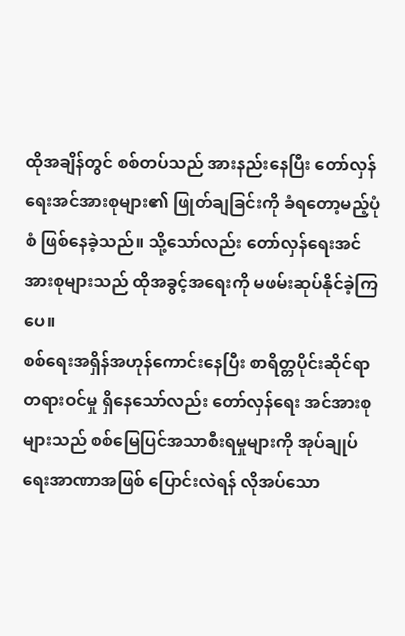ထိုအချိန်တွင် စစ်တပ်သည် အားနည်းနေပြီး တော်လှန်ရေးအင်အားစုများ၏ ဖြုတ်ချခြင်းကို ခံရတော့မည့်ပုံစံ ဖြစ်နေခဲ့သည်။ သို့သော်လည်း တော်လှန်ရေးအင်အားစုများသည် ထိုအခွင့်အရေးကို မဖမ်းဆုပ်နိုင်ခဲ့ကြပေ။
စစ်ရေးအရှိန်အဟုန်ကောင်းနေပြီး စာရိတ္တပိုင်းဆိုင်ရာ တရားဝင်မှု ရှိနေသော်လည်း တော်လှန်ရေး အင်အားစုများသည် စစ်မြေပြင်အသာစီးရမှုများကို အုပ်ချုပ်ရေးအာဏာအဖြစ် ပြောင်းလဲရန် လိုအပ်သော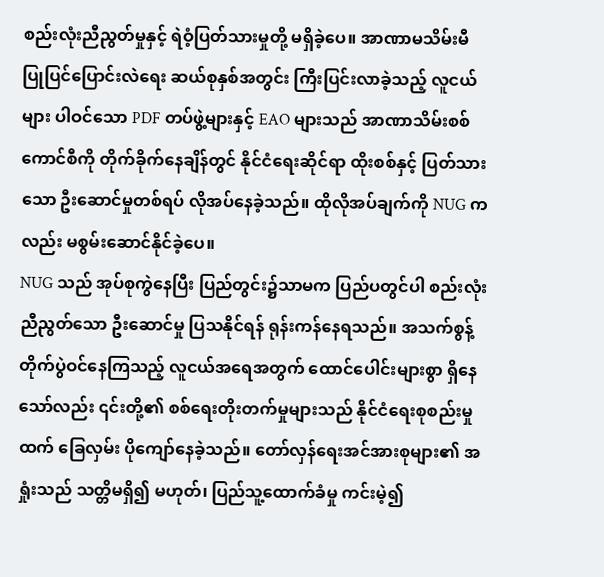စည်းလုံးညီညွတ်မှုနှင့် ရဲဝံ့ပြတ်သားမှုတို့ မရှိခဲ့ပေ။ အာဏာမသိမ်းမီ ပြုပြင်ပြောင်းလဲရေး ဆယ်စုနှစ်အတွင်း ကြီးပြင်းလာခဲ့သည့် လူငယ်များ ပါဝင်သော PDF တပ်ဖွဲ့များနှင့် EAO များသည် အာဏာသိမ်းစစ်ကောင်စီကို တိုက်ခိုက်နေချိန်တွင် နိုင်ငံရေးဆိုင်ရာ ထိုးစစ်နှင့် ပြတ်သားသော ဦးဆောင်မှုတစ်ရပ် လိုအပ်နေခဲ့သည်။ ထိုလိုအပ်ချက်ကို NUG ကလည်း မစွမ်းဆောင်နိုင်ခဲ့ပေ။
NUG သည် အုပ်စုကွဲနေပြီး ပြည်တွင်း၌သာမက ပြည်ပတွင်ပါ စည်းလုံးညီညွတ်သော ဦးဆောင်မှု ပြသနိုင်ရန် ရုန်းကန်နေရသည်။ အသက်စွန့် တိုက်ပွဲဝင်နေကြသည့် လူငယ်အရေအတွက် ထောင်ပေါင်းများစွာ ရှိနေသော်လည်း ၎င်းတို့၏ စစ်ရေးတိုးတက်မှုများသည် နိုင်ငံရေးစုစည်းမှုထက် ခြေလှမ်း ပိုကျော်နေခဲ့သည်။ တော်လှန်ရေးအင်အားစုများ၏ အရှုံးသည် သတ္တိမရှိ၍ မဟုတ်၊ ပြည်သူ့ထောက်ခံမှု ကင်းမဲ့၍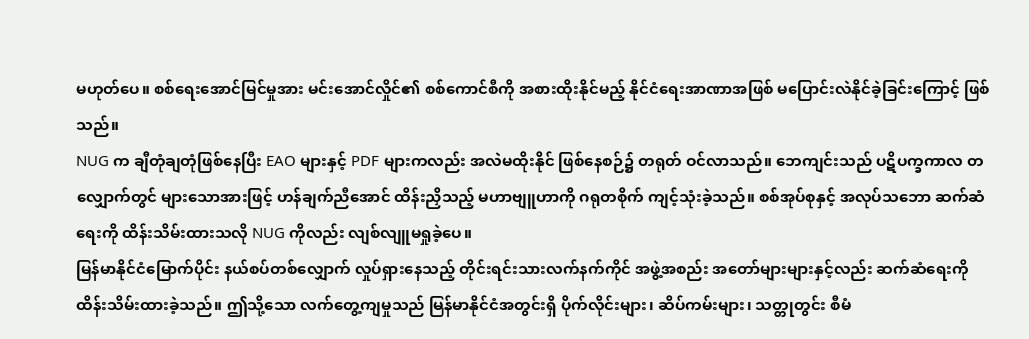မဟုတ်ပေ။ စစ်ရေးအောင်မြင်မှုအား မင်းအောင်လှိုင်၏ စစ်ကောင်စီကို အစားထိုးနိုင်မည့် နိုင်ငံရေးအာဏာအဖြစ် မပြောင်းလဲနိုင်ခဲ့ခြင်းကြောင့် ဖြစ်သည်။
NUG က ချီတုံချတုံဖြစ်နေပြီး EAO များနှင့် PDF များကလည်း အလဲမထိုးနိုင် ဖြစ်နေစဉ်၌ တရုတ် ဝင်လာသည်။ ဘေကျင်းသည် ပဋိပက္ခကာလ တလျှောက်တွင် များသောအားဖြင့် ဟန်ချက်ညီအောင် ထိန်းညှိသည့် မဟာဗျူဟာကို ဂရုတစိုက် ကျင့်သုံးခဲ့သည်။ စစ်အုပ်စုနှင့် အလုပ်သဘော ဆက်ဆံရေးကို ထိန်းသိမ်းထားသလို NUG ကိုလည်း လျစ်လျူမရှုခဲ့ပေ။
မြန်မာနိုင်ငံမြောက်ပိုင်း နယ်စပ်တစ်လျှောက် လှုပ်ရှားနေသည့် တိုင်းရင်းသားလက်နက်ကိုင် အဖွဲ့အစည်း အတော်များများနှင့်လည်း ဆက်ဆံရေးကို ထိန်းသိမ်းထားခဲ့သည်။ ဤသို့သော လက်တွေ့ကျမှုသည် မြန်မာနိုင်ငံအတွင်းရှိ ပိုက်လိုင်းများ၊ ဆိပ်ကမ်းများ၊ သတ္တုတွင်း စီမံ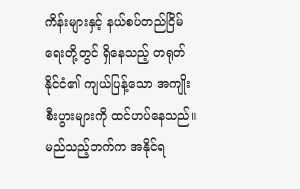ကိန်းများနှင့် နယ်စပ်တည်ငြိမ်ရေးတို့တွင် ရှိနေသည့် တရုတ်နိုင်ငံ၏ ကျယ်ပြန့်သော အကျိုးစီးပွားများကို ထင်ဟပ်နေသည်။ မည်သည့်ဘက်က အနိုင်ရ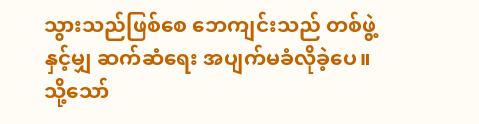သွားသည်ဖြစ်စေ ဘေကျင်းသည် တစ်ဖွဲ့နှင့်မျှ ဆက်ဆံရေး အပျက်မခံလိုခဲ့ပေ။
သို့သော်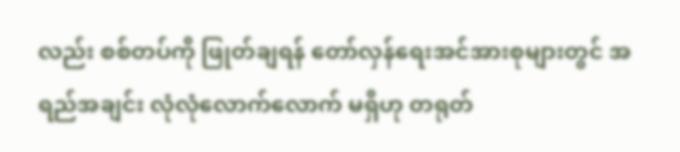လည်း စစ်တပ်ကို ဖြုတ်ချရန် တော်လှန်ရေးအင်အားစုများတွင် အရည်အချင်း လုံလုံလောက်လောက် မရှိဟု တရုတ်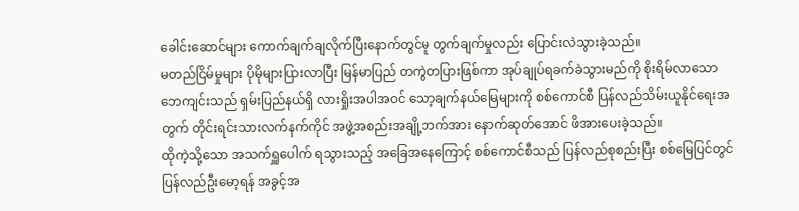ခေါင်းဆောင်များ ကောက်ချက်ချလိုက်ပြီးနောက်တွင်မူ တွက်ချက်မှုလည်း ပြောင်းလဲသွားခဲ့သည်။
မတည်ငြိမ်မှုများ ပိုမိုများပြားလာပြီး မြန်မာပြည် တကွဲတပြားဖြစ်ကာ အုပ်ချုပ်ရခက်ခဲသွားမည်ကို စိုးရိမ်လာသော ဘေကျင်းသည် ရှမ်းပြည်နယ်ရှိ လားရှိုးအပါအဝင် သော့ချက်နယ်မြေများကို စစ်ကောင်စီ ပြန်လည်သိမ်းယူနိုင်ရေးအတွက် တိုင်းရင်းသားလက်နက်ကိုင် အဖွဲ့အစည်းအချို့ဘက်အား နောက်ဆုတ်အောင် ဖိအားပေးခဲ့သည်။
ထိုကဲ့သို့သော အသက်ရှူပေါက် ရသွားသည့် အခြေအနေကြောင့် စစ်ကောင်စီသည် ပြန်လည်စုစည်းပြီး စစ်မြေပြင်တွင် ပြန်လည်ဦးမော့ရန် အခွင့်အ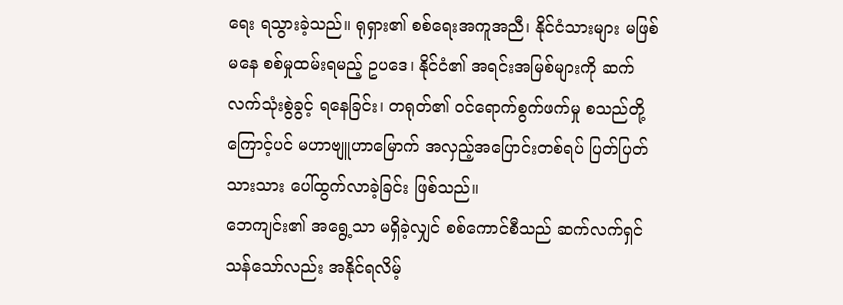ရေး ရသွားခဲ့သည်။ ရုရှား၏ စစ်ရေးအကူအညီ၊ နိုင်ငံသားများ မဖြစ်မနေ စစ်မှုထမ်းရမည့် ဥပဒေ၊ နိုင်ငံ၏ အရင်းအမြစ်များကို ဆက်လက်သုံးစွဲခွင့် ရနေခြင်း၊ တရုတ်၏ ဝင်ရောက်စွက်ဖက်မှု စသည်တို့ကြောင့်ပင် မဟာဗျူဟာမြောက် အလှည့်အပြောင်းတစ်ရပ် ပြတ်ပြတ်သားသား ပေါ်ထွက်လာခဲ့ခြင်း ဖြစ်သည်။
ဘေကျင်း၏ အရွေ့သာ မရှိခဲ့လျှင် စစ်ကောင်စီသည် ဆက်လက်ရှင်သန်သော်လည်း အနိုင်ရလိမ့်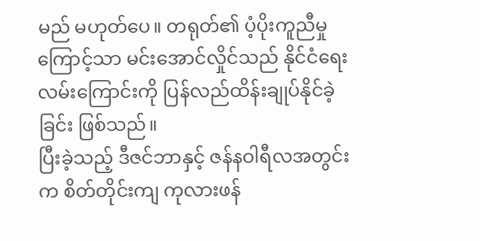မည် မဟုတ်ပေ။ တရုတ်၏ ပံ့ပိုးကူညီမှုကြောင့်သာ မင်းအောင်လှိုင်သည် နိုင်ငံရေးလမ်းကြောင်းကို ပြန်လည်ထိန်းချုပ်နိုင်ခဲ့ခြင်း ဖြစ်သည်။
ပြီးခဲ့သည့် ဒီဇင်ဘာနှင့် ဇန်နဝါရီလအတွင်းက စိတ်တိုင်းကျ ကုလားဖန်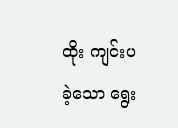ထိုး ကျင်းပခဲ့သော ရွေး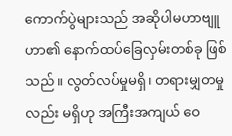ကောက်ပွဲများသည် အဆိုပါမဟာဗျူဟာ၏ နောက်ထပ်ခြေလှမ်းတစ်ခု ဖြစ်သည်။ လွတ်လပ်မှုမရှိ၊ တရားမျှတမှုလည်း မရှိဟု အကြီးအကျယ် ဝေ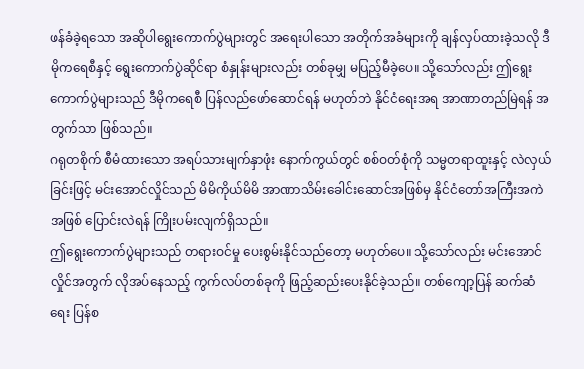ဖန်ခံခဲ့ရသော အဆိုပါရွေးကောက်ပွဲများတွင် အရေးပါသော အတိုက်အခံများကို ချန်လှပ်ထားခဲ့သလို ဒီမိုကရေစီနှင့် ရွေးကောက်ပွဲဆိုင်ရာ စံနှုန်းများလည်း တစ်ခုမျှ မပြည့်မီခဲ့ပေ။ သို့သော်လည်း ဤရွေးကောက်ပွဲများသည် ဒီမိုကရေစီ ပြန်လည်ဖော်ဆောင်ရန် မဟုတ်ဘဲ နိုင်ငံရေးအရ အာဏာတည်မြဲရန် အတွက်သာ ဖြစ်သည်။
ဂရုတစိုက် စီမံထားသော အရပ်သားမျက်နှာဖုံး နောက်ကွယ်တွင် စစ်ဝတ်စုံကို သမ္မတရာထူးနှင့် လဲလှယ်ခြင်းဖြင့် မင်းအောင်လှိုင်သည် မိမိကိုယ်မိမိ အာဏာသိမ်းခေါင်းဆောင်အဖြစ်မှ နိုင်ငံတော်အကြီးအကဲအဖြစ် ပြောင်းလဲရန် ကြိုးပမ်းလျက်ရှိသည်။
ဤရွေးကောက်ပွဲများသည် တရားဝင်မှု ပေးစွမ်းနိုင်သည်တော့ မဟုတ်ပေ။ သို့သော်လည်း မင်းအောင်လှိုင်အတွက် လိုအပ်နေသည့် ကွက်လပ်တစ်ခုကို ဖြည့်ဆည်းပေးနိုင်ခဲ့သည်။ တစ်ကျော့ပြန် ဆက်ဆံရေး ပြန်စ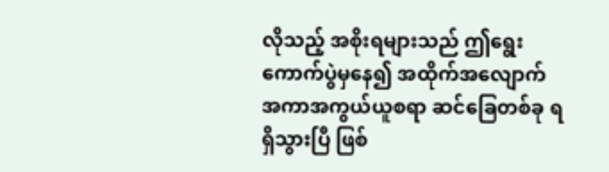လိုသည့် အစိုးရများသည် ဤရွေးကောက်ပွဲမှနေ၍ အထိုက်အလျောက် အကာအကွယ်ယူစရာ ဆင်ခြေတစ်ခု ရရှိသွားပြီ ဖြစ်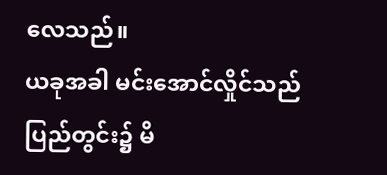လေသည်။
ယခုအခါ မင်းအောင်လှိုင်သည် ပြည်တွင်း၌ မိ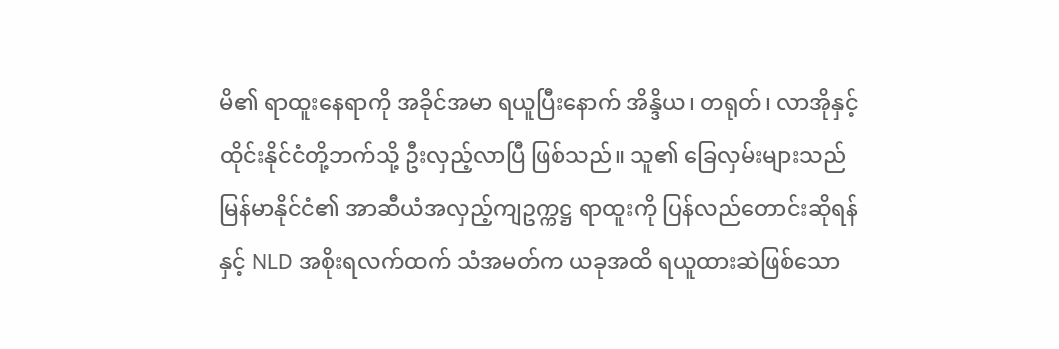မိ၏ ရာထူးနေရာကို အခိုင်အမာ ရယူပြီးနောက် အိန္ဒိယ၊ တရုတ်၊ လာအိုနှင့် ထိုင်းနိုင်ငံတို့ဘက်သို့ ဦးလှည့်လာပြီ ဖြစ်သည်။ သူ၏ ခြေလှမ်းများသည် မြန်မာနိုင်ငံ၏ အာဆီယံအလှည့်ကျဥက္ကဋ္ဌ ရာထူးကို ပြန်လည်တောင်းဆိုရန်နှင့် NLD အစိုးရလက်ထက် သံအမတ်က ယခုအထိ ရယူထားဆဲဖြစ်သော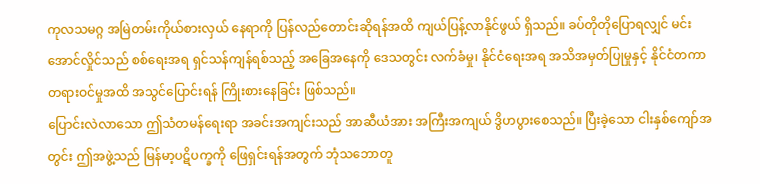ကုလသမဂ္ဂ အမြဲတမ်းကိုယ်စားလှယ် နေရာကို ပြန်လည်တောင်းဆိုရန်အထိ ကျယ်ပြန့်လာနိုင်ဖွယ် ရှိသည်။ ခပ်တိုတိုပြောရလျှင် မင်းအောင်လှိုင်သည် စစ်ရေးအရ ရှင်သန်ကျန်ရစ်သည့် အခြေအနေကို ဒေသတွင်း လက်ခံမှု၊ နိုင်ငံရေးအရ အသိအမှတ်ပြုမှုနှင့် နိုင်ငံတကာ တရားဝင်မှုအထိ အသွင်ပြောင်းရန် ကြိုးစားနေခြင်း ဖြစ်သည်။
ပြောင်းလဲလာသော ဤသံတမန်ရေးရာ အခင်းအကျင်းသည် အာဆီယံအား အကြီးအကျယ် ဒွိဟပွားစေသည်။ ပြီးခဲ့သော ငါးနှစ်ကျော်အတွင်း ဤအဖွဲ့သည် မြန်မာ့ပဋိပက္ခကို ဖြေရှင်းရန်အတွက် ဘုံသဘောတူ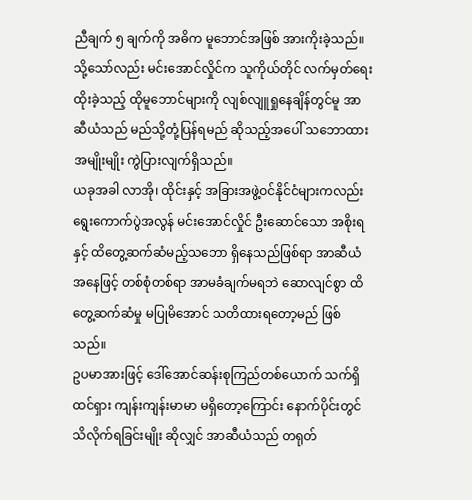ညီချက် ၅ ချက်ကို အဓိက မူဘောင်အဖြစ် အားကိုးခဲ့သည်။ သို့သော်လည်း မင်းအောင်လှိုင်က သူကိုယ်တိုင် လက်မှတ်ရေးထိုးခဲ့သည့် ထိုမူဘောင်များကို လျစ်လျူရှုနေချိန်တွင်မူ အာဆီယံသည် မည်သို့တုံ့ပြန်ရမည် ဆိုသည့်အပေါ် သဘောထားအမျိုးမျိုး ကွဲပြားလျက်ရှိသည်။
ယခုအခါ လာအို၊ ထိုင်းနှင့် အခြားအဖွဲ့ဝင်နိုင်ငံများကလည်း ရွေးကောက်ပွဲအလွန် မင်းအောင်လှိုင် ဦးဆောင်သော အစိုးရနှင့် ထိတွေ့ဆက်ဆံမည့်သဘော ရှိနေသည်ဖြစ်ရာ အာဆီယံအနေဖြင့် တစ်စုံတစ်ရာ အာမခံချက်မရဘဲ ဆောလျင်စွာ ထိတွေ့ဆက်ဆံမှု မပြုမိအောင် သတိထားရတော့မည် ဖြစ်သည်။
ဥပမာအားဖြင့် ဒေါ်အောင်ဆန်းစုကြည်တစ်ယောက် သက်ရှိထင်ရှား ကျန်းကျန်းမာမာ မရှိတော့ကြောင်း နောက်ပိုင်းတွင် သိလိုက်ရခြင်းမျိုး ဆိုလျှင် အာဆီယံသည် တရုတ်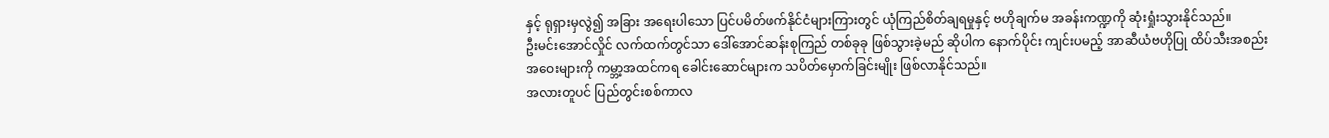နှင့် ရုရှားမှလွဲ၍ အခြား အရေးပါသော ပြင်ပမိတ်ဖက်နိုင်ငံများကြားတွင် ယုံကြည်စိတ်ချရမှုနှင့် ဗဟိုချက်မ အခန်းကဏ္ဍကို ဆုံးရှုံးသွားနိုင်သည်။
ဦးမင်းအောင်လှိုင် လက်ထက်တွင်သာ ဒေါ်အောင်ဆန်းစုကြည် တစ်ခုခု ဖြစ်သွားခဲ့မည် ဆိုပါက နောက်ပိုင်း ကျင်းပမည့် အာဆီယံဗဟိုပြု ထိပ်သီးအစည်းအဝေးများကို ကမ္ဘာ့အထင်ကရ ခေါင်းဆောင်များက သပိတ်မှောက်ခြင်းမျိုး ဖြစ်လာနိုင်သည်။
အလားတူပင် ပြည်တွင်းစစ်ကာလ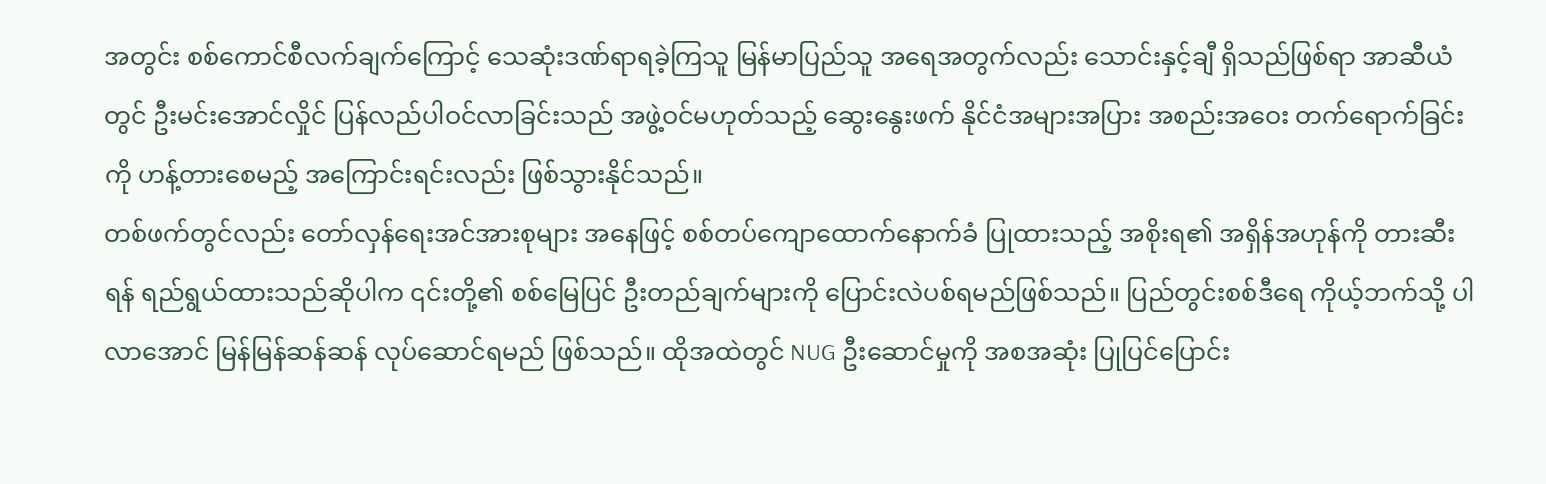အတွင်း စစ်ကောင်စီလက်ချက်ကြောင့် သေဆုံးဒဏ်ရာရခဲ့ကြသူ မြန်မာပြည်သူ အရေအတွက်လည်း သောင်းနှင့်ချီ ရှိသည်ဖြစ်ရာ အာဆီယံတွင် ဦးမင်းအောင်လှိုင် ပြန်လည်ပါဝင်လာခြင်းသည် အဖွဲ့ဝင်မဟုတ်သည့် ဆွေးနွေးဖက် နိုင်ငံအများအပြား အစည်းအဝေး တက်ရောက်ခြင်းကို ဟန့်တားစေမည့် အကြောင်းရင်းလည်း ဖြစ်သွားနိုင်သည်။
တစ်ဖက်တွင်လည်း တော်လှန်ရေးအင်အားစုများ အနေဖြင့် စစ်တပ်ကျောထောက်နောက်ခံ ပြုထားသည့် အစိုးရ၏ အရှိန်အဟုန်ကို တားဆီးရန် ရည်ရွယ်ထားသည်ဆိုပါက ၎င်းတို့၏ စစ်မြေပြင် ဦးတည်ချက်များကို ပြောင်းလဲပစ်ရမည်ဖြစ်သည်။ ပြည်တွင်းစစ်ဒီရေ ကိုယ့်ဘက်သို့ ပါလာအောင် မြန်မြန်ဆန်ဆန် လုပ်ဆောင်ရမည် ဖြစ်သည်။ ထိုအထဲတွင် NUG ဦးဆောင်မှုကို အစအဆုံး ပြုပြင်ပြောင်း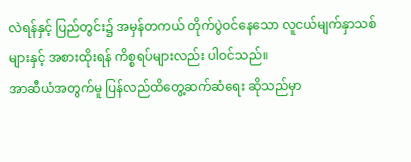လဲရန်နှင့် ပြည်တွင်း၌ အမှန်တကယ် တိုက်ပွဲဝင်နေသော လူငယ်မျက်နှာသစ်များနှင့် အစားထိုးရန် ကိစ္စရပ်များလည်း ပါဝင်သည်။
အာဆီယံအတွက်မူ ပြန်လည်ထိတွေ့ဆက်ဆံရေး ဆိုသည်မှာ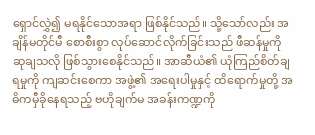ရှောင်လွှဲ၍ မရနိုင်သောအရာ ဖြစ်နိုင်သည်။ သို့သော်လည်း အချိန်မတိုင်မီ စောစီးစွာ လုပ်ဆောင်လိုက်ခြင်းသည် ဖီဆန်မှုကို ဆုချသလို ဖြစ်သွားစေနိုင်သည်။ အာဆီယံ၏ ယုံကြည်စိတ်ချရမှုကို ကျဆင်းစေကာ အဖွဲ့၏ အရေးပါမှုနှင့် ထိရောက်မှုတို့ အဓိကမှီခိုနေရသည့် ဗဟိုချက်မ အခန်းကဏ္ဍကို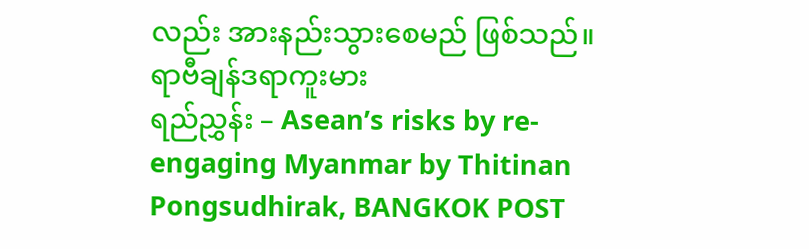လည်း အားနည်းသွားစေမည် ဖြစ်သည်။
ရာဗီချန်ဒရာကူးမား
ရည်ညွှန်း – Asean’s risks by re-engaging Myanmar by Thitinan Pongsudhirak, BANGKOK POST